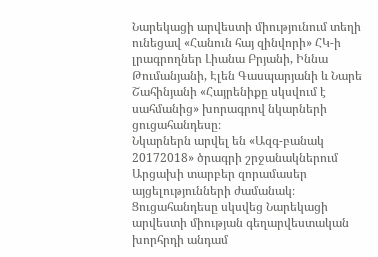Նարեկացի արվեստի միությունում տեղի ունեցավ «Հանուն հայ զինվորի» ՀԿ-ի լրագրողներ Լիանա Բրյանի, Իննա Թումանյանի, Էլեն Գասպարյանի և Նարե Շահինյանի «Հայրենիքը սկսվում է սահմանից» խորագրով նկարների ցուցահանդեսը։
Նկարներն արվել են «Ազգ-բանակ 20172018» ծրագրի շրջանակներում Արցախի տարբեր զորամասեր այցելությունների ժամանակ։ Ցուցահանդեսը սկսվեց Նարեկացի արվեստի միության գեղարվեստական խորհրդի անդամ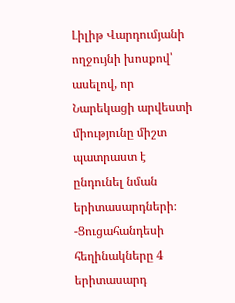Լիլիթ Վարդումյանի ողջույնի խոսքով՝ ասելով, որ Նարեկացի արվեստի միությունը միշտ պատրաստ է ընդունել նման երիտասարդների։
-Ցուցահանդեսի հեղինակները 4 երիտասարդ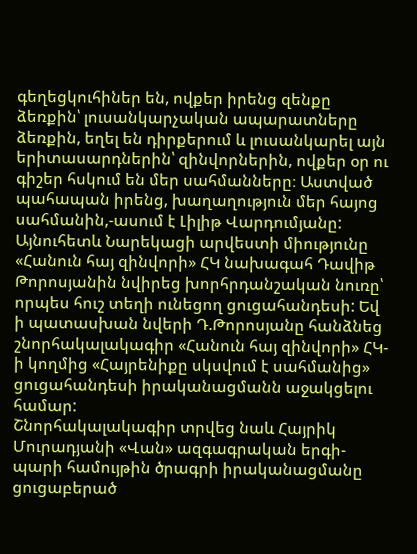գեղեցկուհիներ են, ովքեր իրենց զենքը ձեռքին՝ լուսանկարչական ապարատները ձեռքին, եղել են դիրքերում և լուսանկարել այն երիտասարդներին՝ զինվորներին, ովքեր օր ու գիշեր հսկում են մեր սահմանները։ Աստված պահապան իրենց, խաղաղություն մեր հայոց սահմանին,-ասում է Լիլիթ Վարդումյանը:
Այնուհետև Նարեկացի արվեստի միությունը «Հանուն հայ զինվորի» ՀԿ նախագահ Դավիթ Թորոսյանին նվիրեց խորհրդանշական նուռը՝ որպես հուշ տեղի ունեցող ցուցահանդեսի: Եվ ի պատասխան նվերի Դ.Թորոսյանը հանձնեց շնորհակալակագիր «Հանուն հայ զինվորի» ՀԿ-ի կողմից «Հայրենիքը սկսվում է սահմանից» ցուցահանդեսի իրականացմանն աջակցելու համար:
Շնորհակալակագիր տրվեց նաև Հայրիկ Մուրադյանի «Վան» ազգագրական երգի-պարի համույթին ծրագրի իրականացմանը ցուցաբերած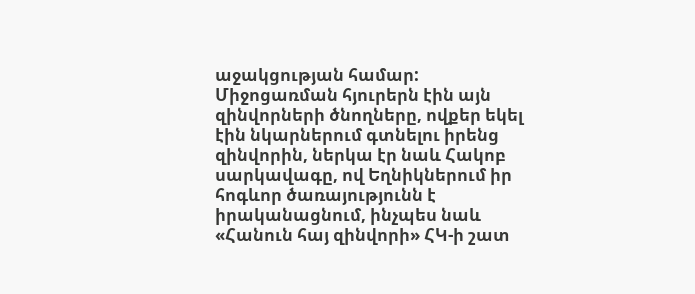աջակցության համար: Միջոցառման հյուրերն էին այն զինվորների ծնողները, ովքեր եկել էին նկարներում գտնելու իրենց զինվորին, ներկա էր նաև Հակոբ սարկավագը, ով Եղնիկներում իր հոգևոր ծառայությունն է իրականացնում, ինչպես նաև «Հանուն հայ զինվորի» ՀԿ-ի շատ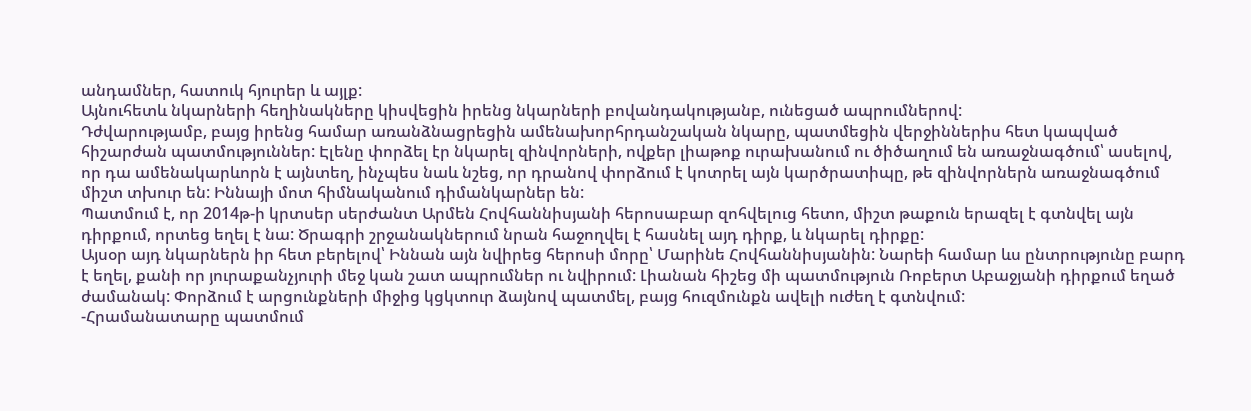անդամներ, հատուկ հյուրեր և այլք:
Այնուհետև նկարների հեղինակները կիսվեցին իրենց նկարների բովանդակությանբ, ունեցած ապրումներով:
Դժվարությամբ, բայց իրենց համար առանձնացրեցին ամենախորհրդանշական նկարը, պատմեցին վերջիններիս հետ կապված հիշարժան պատմություններ: Էլենը փորձել էր նկարել զինվորների, ովքեր լիաթոք ուրախանում ու ծիծաղում են առաջնագծում՝ ասելով, որ դա ամենակարևորն է այնտեղ, ինչպես նաև նշեց, որ դրանով փորձում է կոտրել այն կարծրատիպը, թե զինվորներն առաջնագծում միշտ տխուր են: Իննայի մոտ հիմնականում դիմանկարներ են:
Պատմում է, որ 2014թ-ի կրտսեր սերժանտ Արմեն Հովհաննիսյանի հերոսաբար զոհվելուց հետո, միշտ թաքուն երազել է գտնվել այն դիրքում, որտեց եղել է նա: Ծրագրի շրջանակներում նրան հաջողվել է հասնել այդ դիրք, և նկարել դիրքը:
Այսօր այդ նկարներն իր հետ բերելով՝ Իննան այն նվիրեց հերոսի մորը՝ Մարինե Հովհաննիսյանին: Նարեի համար ևս ընտրությունը բարդ է եղել, քանի որ յուրաքանչյուրի մեջ կան շատ ապրումներ ու նվիրում: Լիանան հիշեց մի պատմություն Ռոբերտ Աբաջյանի դիրքում եղած ժամանակ: Փորձում է արցունքների միջից կցկտուր ձայնով պատմել, բայց հուզմունքն ավելի ուժեղ է գտնվում:
-Հրամանատարը պատմում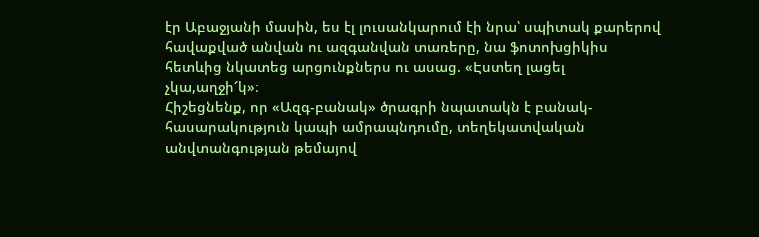էր Աբաջյանի մասին, ես էլ լուսանկարում էի նրա՝ սպիտակ քարերով հավաքված անվան ու ազգանվան տառերը, նա ֆոտոխցիկիս հետևից նկատեց արցունքներս ու ասաց. «Էստեղ լացել չկա,աղջի՜կ»։
Հիշեցնենք, որ «Ազգ-բանակ» ծրագրի նպատակն է բանակ-հասարակություն կապի ամրապնդումը, տեղեկատվական անվտանգության թեմայով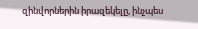զինվորներին իրազեկելը, ինչպես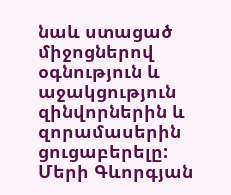նաև ստացած միջոցներով օգնություն և աջակցություն զինվորներին և զորամասերին ցուցաբերելը:
Մերի Գևորգյան